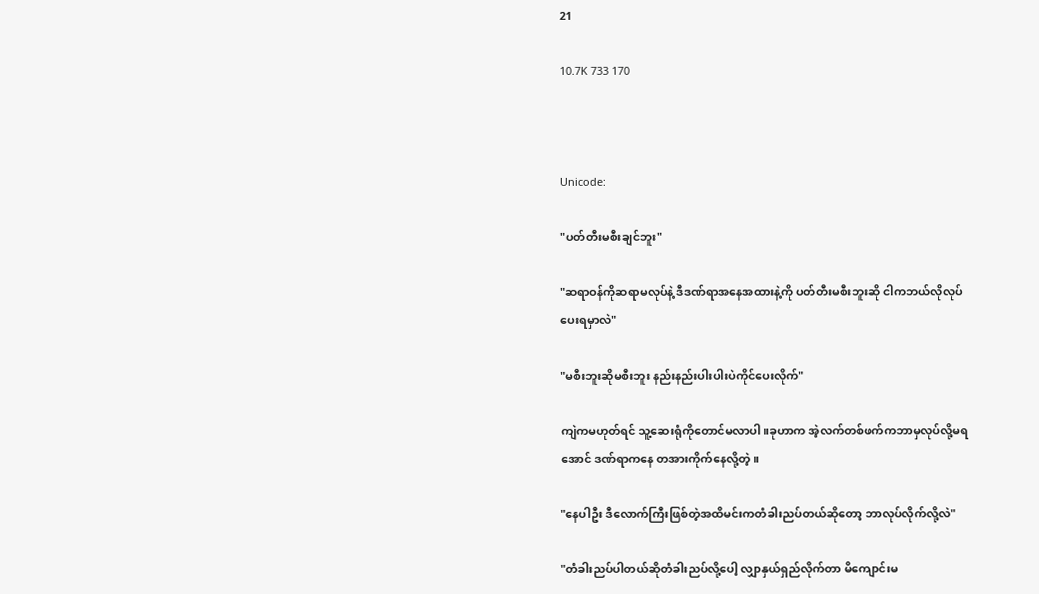21

10.7K 733 170



Unicode:

"ပတ်တီးမစီးချင်ဘူး"

"ဆရာဝန်ကိုဆရာမလုပ်နဲ့ ဒီဒဏ်ရာအနေအထားနဲ့ကို ပတ်တီးမစီးဘူးဆို ငါကဘယ်လိုလုပ်ပေးရမှာလဲ"

"မစီးဘူးဆိုမစီးဘူး နည်းနည်းပါးပါးပဲကိုင်ပေးလိုက်"

ကျဲကမဟုတ်ရင် သူ့ဆေးရုံကိုတောင်မလာပါ။ခုဟာက အဲ့လက်တစ်ဖက်ကဘာမှလုပ်လို့မရအောင် ဒဏ်ရာကနေ တအားကိုက်နေလို့တဲ့။

"နေပါဦး ဒီလောက်ကြီးဖြစ်တဲ့အထိမင်းကတံခါးညပ်တယ်ဆိုတော့ ဘာလုပ်လိုက်လို့လဲ"

"တံခါးညပ်ပါတယ်ဆိုတံခါးညပ်လို့ပေါ့ လျှာနှယ်ရှည်လိုက်တာ မိကျောင်းမ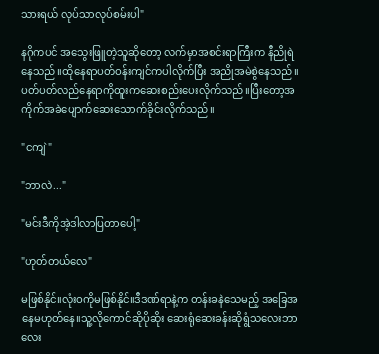သားရယ် လုပ်သာလုပ်စမ်းပါ"

နဂိုကပင် အသွေးဖြူတဲ့သူဆိုတော့ လက်မှာအစင်းရာကြီးက နီညိုရဲနေသည်။ထိုနေရာပတ်ဝန်းကျင်ကပါလိုက်ပြီး အညိုအမဲစွဲနေသည်။ပတ်ပတ်လည်နေရာကိုထူးကဆေးစည်းပေးလိုက်သည်။ပြီးတော့အကိုက်အခဲပျောက်ဆေးသောက်ခိုင်းလိုက်သည်။

"ငကျဲ"

"ဘာလဲ..."

"မင်းဒီကိုအဲ့ဒါလာပြတာပေါ့"

"ဟုတ်တယ်လေ"

မဖြစ်နိုင်။လုံးဝကိုမဖြစ်နိုင်။ဒီဒဏ်ရာနဲ့က တန်းခနဲသေမည့် အခြေအနေမဟုတ်နေ။သူ့လိုကောင်ဆိုပိုဆိုး ဆေးရုံဆေးခန်းဆိုရွံသလေးဘာလေး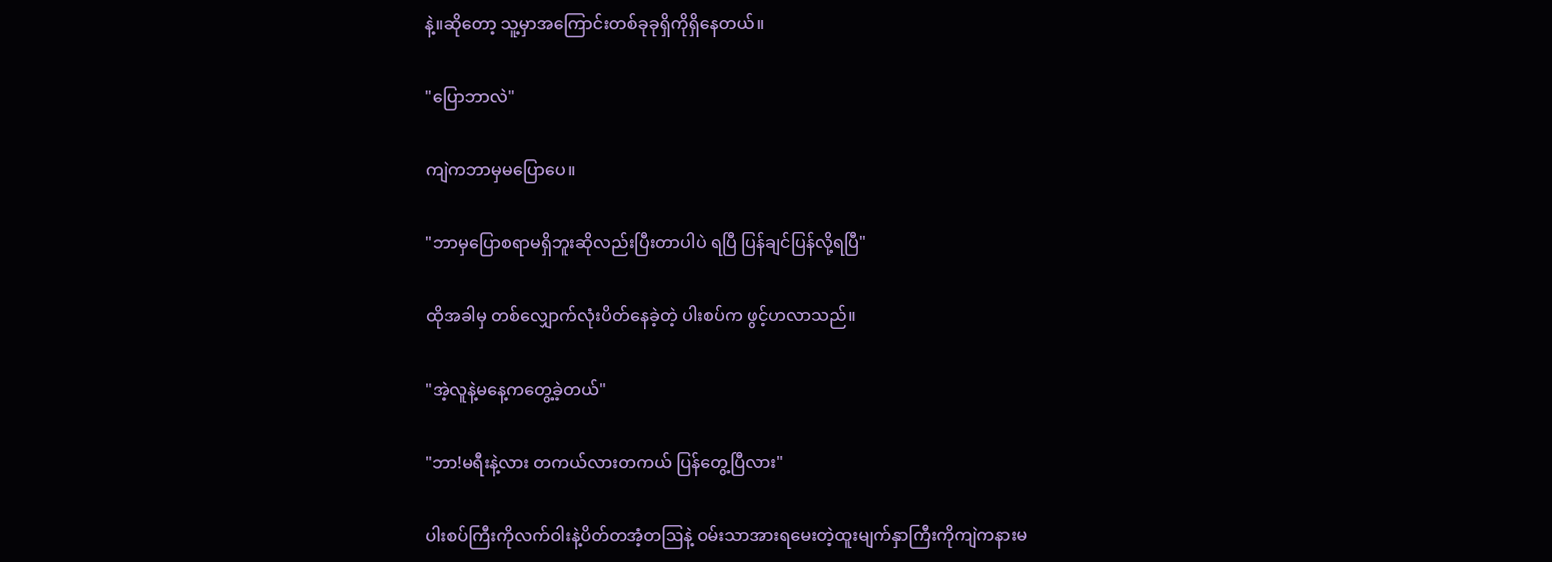နဲ့။ဆိုတော့ သူ့မှာအကြောင်းတစ်ခုခုရှိကိုရှိနေတယ်။

"ပြောဘာလဲ"

ကျဲကဘာမှမပြောပေ။

"ဘာမှပြောစရာမရှိဘူးဆိုလည်းပြီးတာပါပဲ ရပြီ ပြန်ချင်ပြန်လို့ရပြီ"

ထိုအခါမှ တစ်လျှောက်လုံးပိတ်နေခဲ့တဲ့ ပါးစပ်က ဖွင့်ဟလာသည်။

"အဲ့လူနဲ့မနေ့ကတွေ့ခဲ့တယ်"

"ဘာ!မရီးနဲ့လား တကယ်လားတကယ် ပြန်တွေ့ပြီလား"

ပါးစပ်ကြီးကိုလက်ဝါးနဲ့ပိတ်တအံ့တဩနဲ့ ဝမ်းသာအားရမေးတဲ့ထူးမျက်နှာကြီးကိုကျဲကနားမ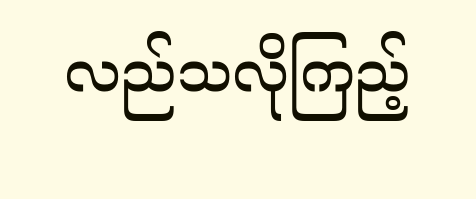လည်သလိုကြည့်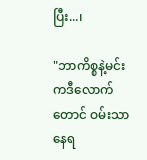ပြီး...၊

"ဘာကိစ္စနဲ့မင်းကဒီလောက်တောင် ဝမ်းသာနေရ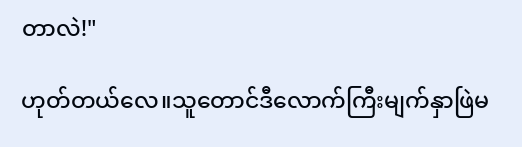တာလဲ!"

ဟုတ်တယ်လေ။သူတောင်ဒီလောက်ကြီးမျက်နှာဖြဲမ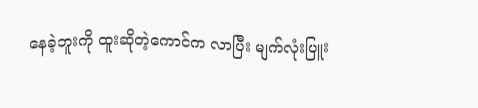နေခဲ့ဘူးကို ထူးဆိုတဲ့ကောင်က လာပြီး မျက်လုံးပြူး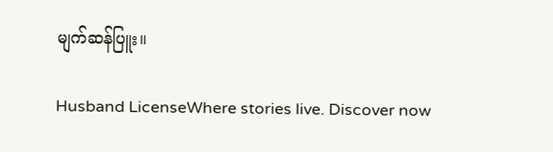မျက်ဆန်ပြူး။

Husband LicenseWhere stories live. Discover now